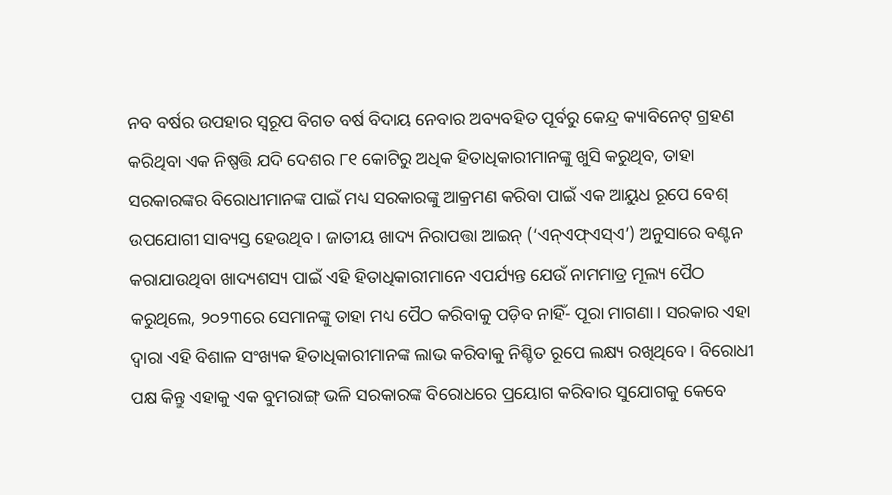ନବ ବର୍ଷର ଉପହାର ସ୍ବରୂପ ବିଗତ ବର୍ଷ ବିଦାୟ ନେବାର ଅବ୍ୟବହିତ ପୂର୍ବରୁ କେନ୍ଦ୍ର କ୍ୟାବିନେଟ୍‌ ଗ୍ରହଣ କରିଥିବା ଏକ ନିଷ୍ପତ୍ତି ଯଦି ଦେଶର ୮୧ କୋଟିରୁ ଅଧିକ ହିତାଧିକାରୀମାନଙ୍କୁ ଖୁସି କରୁଥିବ, ତାହା ସରକାରଙ୍କର ବିରୋଧୀମାନଙ୍କ ପାଇଁ ମଧ୍ୟ ସରକାରଙ୍କୁ ଆକ୍ରମଣ କରିବା ପାଇଁ ଏକ ଆୟୁଧ ରୂପେ ବେଶ୍ ଉପଯୋଗୀ ସାବ୍ୟସ୍ତ ହେଉଥିବ। ଜାତୀୟ ଖାଦ୍ୟ ନିରାପତ୍ତା ଆଇନ୍‌ (‘ଏନ୍‌ଏଫ୍‌ଏସ୍‌ଏ’) ଅନୁସାରେ ବଣ୍ଟନ କରାଯାଉଥିବା ଖାଦ୍ୟଶସ୍ୟ ପାଇଁ ଏହି ହିତାଧିକାରୀମାନେ ଏପର୍ଯ୍ୟନ୍ତ ଯେଉଁ ନାମମାତ୍ର ମୂଲ୍ୟ ପୈଠ କରୁଥିଲେ, ୨୦୨୩ରେ ସେମାନଙ୍କୁ ତାହା ମଧ୍ୟ ପୈଠ କରିବାକୁ ପଡ଼ିବ ନାହିଁ- ପୂରା ମାଗଣା। ସରକାର ଏହା ଦ୍ବାରା ଏହି ବିଶାଳ ସଂଖ୍ୟକ ହିତାଧିକାରୀମାନଙ୍କ ଲାଭ କରିବାକୁ ନିଶ୍ଚିତ ରୂପେ ଲକ୍ଷ୍ୟ ରଖିଥିବେ। ବିରୋଧୀ ପକ୍ଷ କିନ୍ତୁ ଏହାକୁ ଏକ ବୁମରାଙ୍ଗ୍ ଭଳି ସରକାରଙ୍କ ବିରୋଧରେ ପ୍ରୟୋଗ କରିବାର ସୁଯୋଗକୁ କେବେ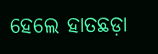ହେଲେ ହାତଛଡ଼ା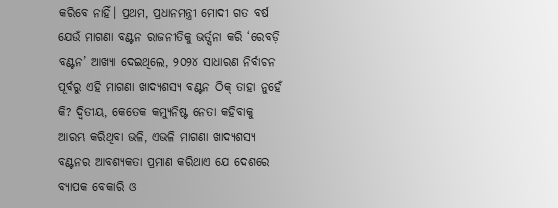କରିବେ ନାହିଁ। ପ୍ରଥମ, ପ୍ରଧାନମନ୍ତ୍ରୀ ମୋଦୀ ଗତ ବର୍ଷ ଯେଉଁ ମାଗଣା ବଣ୍ଟନ ରାଜନୀତିକୁ ଭର୍ତ୍ସନା କରି ‘ରେବଡ଼ି ବଣ୍ଟନ’ ଆଖ୍ୟା ଦେଇଥିଲେ, ୨୦୨୪ ସାଧାରଣ ନିର୍ବାଚନ ପୂର୍ବରୁ ଏହି ମାଗଣା ଖାଦ୍ୟଶସ୍ୟ ବଣ୍ଟନ ଠିକ୍‌ ତାହା ନୁହେଁ କି? ଦ୍ବିତୀୟ, କେତେକ କମ୍ୟୁନିଷ୍ଟ ନେତା କହିବାକୁ ଆରମ୍ଭ କରିଥିବା ଭଳି, ଏଭଳି ମାଗଣା ଖାଦ୍ୟଶସ୍ୟ ବଣ୍ଟନର ଆବଶ୍ୟକତା ପ୍ରମାଣ କରିଥାଏ ଯେ ଦେଶରେ ବ୍ୟାପକ ବେକାରି ଓ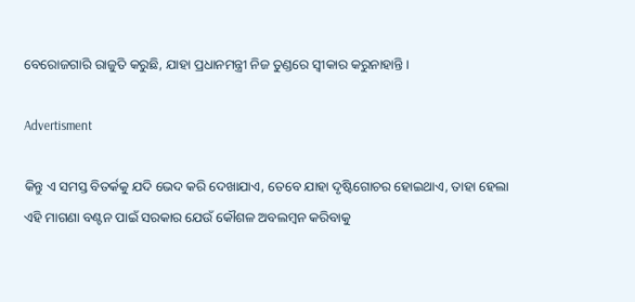ବେରୋଜଗାରି ରାଜୁତି କରୁଛି, ଯାହା ପ୍ରଧାନମନ୍ତ୍ରୀ ନିଜ ତୁଣ୍ଡରେ ସ୍ବୀକାର କରୁନାହାନ୍ତି।

Advertisment

କିନ୍ତୁ ଏ ସମସ୍ତ ବିତର୍କକୁ ଯଦି ଭେଦ କରି ଦେଖାଯାଏ, ତେବେ ଯାହା ଦୃଷ୍ଟିଗୋଚର ହୋଇଥାଏ, ତାହା ହେଲା ଏହି ମାଗଣା ବଣ୍ଟନ ପାଇଁ ସରକାର ଯେଉଁ କୌଶଳ ଅବଲମ୍ବନ କରିବାକୁ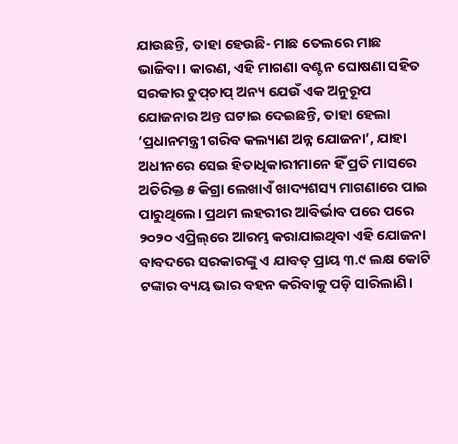ଯାଉଛନ୍ତି, ତାହା ହେଉଛି- ମାଛ ତେଲରେ ମାଛ ଭାଜିବା। କାରଣ, ଏହି ମାଗଣା ବଣ୍ଟନ ଘୋଷଣା ସହିତ ସରକାର ଚୁପ୍‌ଚାପ୍‌ ଅନ୍ୟ ଯେଉଁ ଏକ ଅନୁରୂପ ଯୋଜନାର ଅନ୍ତ ଘଟାଇ ଦେଇଛନ୍ତି, ତାହା ହେଲା ‘ପ୍ରଧାନମନ୍ତ୍ରୀ ଗରିବ କଲ୍ୟାଣ ଅନ୍ନ ଯୋଜନା’, ଯାହା ଅଧୀନରେ ସେଇ ହିତାଧିକାରୀମାନେ ହିଁ ପ୍ରତି ମାସରେ ଅତିରିକ୍ତ ୫ କିଗ୍ରା ଲେଖାଏଁ ଖାଦ୍ୟଶସ୍ୟ ମାଗଣାରେ ପାଇ ପାରୁଥିଲେ। ପ୍ରଥମ ଲହରୀର ଆବିର୍ଭାବ ପରେ ପରେ ୨୦୨୦ ଏପ୍ରିଲ୍‌ରେ ଆରମ୍ଭ କରାଯାଇଥିବା ଏହି ଯୋଜନା ବାବଦରେ ସରକାରଙ୍କୁ ଏ ଯାବତ୍‌ ପ୍ରାୟ ୩.୯ ଲକ୍ଷ କୋଟି ଟଙ୍କାର ବ୍ୟୟ ଭାର ବହନ କରିବାକୁ ପଡ଼ି ସାରିଲାଣି।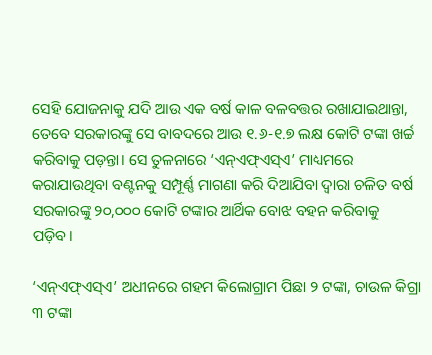ସେହି ଯୋଜନାକୁ ଯଦି ଆଉ ଏକ ବର୍ଷ କାଳ ବଳବତ୍ତର ରଖାଯାଇଥାନ୍ତା, ତେବେ ସରକାରଙ୍କୁ ସେ ବାବଦରେ ଆଉ ୧.୬-୧.୭ ଲକ୍ଷ କୋଟି ଟଙ୍କା ଖର୍ଚ୍ଚ କରିବାକୁ ପଡ଼ନ୍ତା। ସେ ତୁଳନାରେ ‘ଏନ୍‌ଏଫ୍‌ଏସ୍‌ଏ’ ମାଧ୍ୟମରେ କରାଯାଉଥିବା ବଣ୍ଟନକୁ ସମ୍ପୂର୍ଣ୍ଣ ମାଗଣା କରି ଦିଆଯିବା ଦ୍ବାରା ଚଳିତ ବର୍ଷ ସରକାରଙ୍କୁ ୨୦,୦୦୦ କୋଟି ଟଙ୍କାର ଆର୍ଥିକ ବୋଝ ବହନ କରିବାକୁ ପଡ଼ିବ।

‘ଏନ୍‌ଏଫ୍‌ଏସ୍‌ଏ’ ଅଧୀନରେ ଗହମ କିଲୋଗ୍ରାମ ପିଛା ୨ ଟଙ୍କା, ଚାଉଳ କିଗ୍ରା ୩ ଟଙ୍କା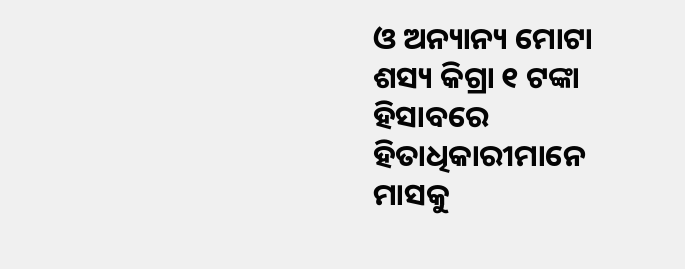ଓ ଅନ୍ୟାନ୍ୟ ମୋଟା ଶସ୍ୟ କିଗ୍ରା ୧ ଟଙ୍କା ହିସାବରେ ହିତାଧିକାରୀମାନେ ମାସକୁ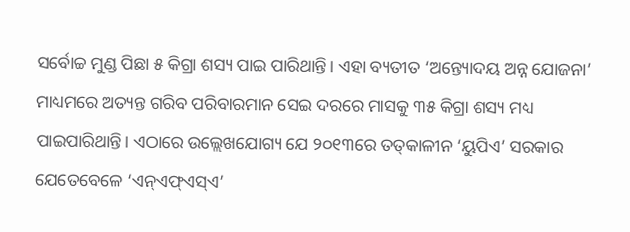ସର୍ବୋଚ୍ଚ ମୁଣ୍ଡ ପିଛା ୫ କିଗ୍ରା ଶସ୍ୟ ପାଇ ପାରିଥାନ୍ତି। ଏହା ବ୍ୟତୀତ ‘ଅନ୍ତ୍ୟୋଦୟ ଅନ୍ନ ଯୋଜନା’ ମାଧ୍ୟମରେ ଅତ୍ୟନ୍ତ ଗରିବ ପରିବାରମାନ ସେଇ ଦରରେ ମାସକୁ ୩୫ କିଗ୍ରା ଶସ୍ୟ ମଧ୍ୟ ପାଇପାରିଥାନ୍ତି। ଏଠାରେ ଉଲ୍ଲେଖଯୋଗ୍ୟ ଯେ ୨୦୧୩ରେ ତତ୍‌କାଳୀନ ‘ୟୁପିଏ’ ସରକାର ଯେତେବେଳେ ‘ଏନ୍‌ଏଫ୍‌ଏସ୍‌ଏ’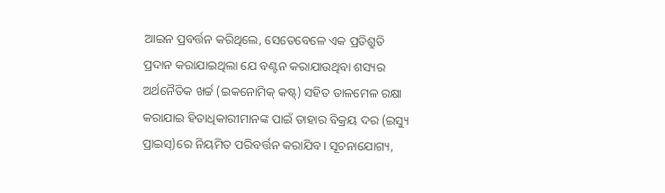ଆଇନ ପ୍ରବର୍ତ୍ତନ କରିଥିଲେ, ସେତେବେଳେ ଏକ ପ୍ରତିଶ୍ରୁତି ପ୍ରଦାନ କରାଯାଇଥିଲା ଯେ ବଣ୍ଟନ କରାଯାଉଥିବା ଶସ୍ୟର ଅର୍ଥନୈତିକ ଖର୍ଚ୍ଚ (ଇକନୋମିକ୍‌ କଷ୍ଟ୍‌) ସହିତ ତାଳମେଳ ରକ୍ଷା କରାଯାଇ ହିତାଧିକାରୀମାନଙ୍କ ପାଇଁ ତାହାର ବିକ୍ରୟ ଦର (ଇସ୍ୟୁ ପ୍ରାଇସ୍‌)ରେ ନିୟମିତ ପରିବର୍ତ୍ତନ କରାଯିବ। ସୂଚନାଯୋଗ୍ୟ,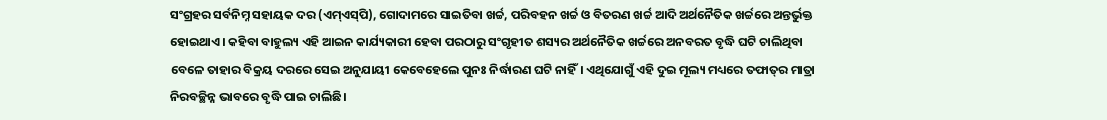ସଂଗ୍ରହର ସର୍ବନିମ୍ନ ସହାୟକ ଦର (ଏମ୍‌ଏସ୍‌ପି), ଗୋଦାମରେ ସାଇତିବା ଖର୍ଚ୍ଚ, ପରିବହନ ଖର୍ଚ୍ଚ ଓ ବିତରଣ ଖର୍ଚ୍ଚ ଆଦି ଅର୍ଥନୈତିକ ଖର୍ଚ୍ଚରେ ଅନ୍ତର୍ଭୁକ୍ତ ହୋଇଥାଏ। କହିବା ବାହୁଲ୍ୟ ଏହି ଆଇନ କାର୍ଯ୍ୟକାରୀ ହେବା ପରଠାରୁ ସଂଗୃହୀତ ଶସ୍ୟର ଅର୍ଥନୈତିକ ଖର୍ଚ୍ଚରେ ଅନବରତ ବୃଦ୍ଧି ଘଟି ଚାଲିଥିବା ବେଳେ ତାହାର ବିକ୍ରୟ ଦରରେ ସେଇ ଅନୁଯାୟୀ କେବେହେଲେ ପୁନଃ ନିର୍ଦ୍ଧାରଣ ଘଟି ନାହିଁ। ଏଥିଯୋଗୁଁ ଏହି ଦୁଇ ମୂଲ୍ୟ ମଧ୍ୟରେ ତଫାତ୍‌ର ମାତ୍ରା ନିରବଚ୍ଛିନ୍ନ ଭାବରେ ବୃଦ୍ଧି ପାଇ ଚାଲିଛି।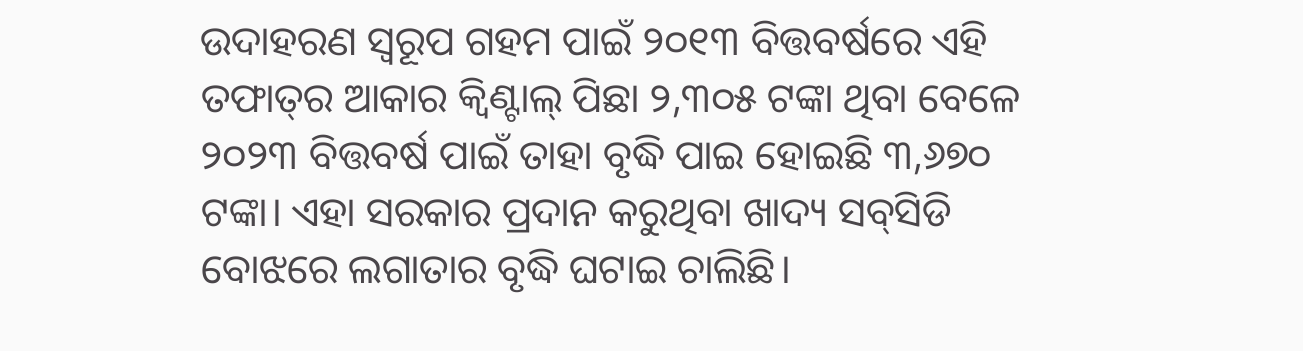ଉଦାହରଣ ସ୍ବରୂପ ଗହମ ପାଇଁ ୨୦୧୩ ବିତ୍ତବର୍ଷରେ ଏହି ତଫାତ୍‌ର ଆକାର କ୍ବିଣ୍ଟାଲ୍‌ ପିଛା ୨,୩୦୫ ଟଙ୍କା ଥିବା ବେଳେ ୨୦୨୩ ବିତ୍ତବର୍ଷ ପାଇଁ ତାହା ବୃଦ୍ଧି ପାଇ ହୋଇଛି ୩,୬୭୦ ଟଙ୍କା। ଏହା ସରକାର ପ୍ରଦାନ କରୁଥିବା ଖାଦ୍ୟ ସବ୍‌ସିଡି ବୋଝରେ ଲଗାତାର ବୃଦ୍ଧି ଘଟାଇ ଚାଲିଛି।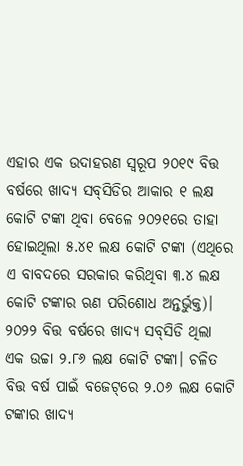ଏହାର ଏକ ଉଦାହରଣ ସ୍ବରୂପ ୨୦୧୯ ବିତ୍ତ ବର୍ଷରେ ଖାଦ୍ୟ ସବ୍‌ସିଡିର ଆକାର ୧ ଲକ୍ଷ କୋଟି ଟଙ୍କା ଥିବା ବେଳେ ୨୦୨୧ରେ ତାହା ହୋଇଥିଲା ୫.୪୧ ଲକ୍ଷ କୋଟି ଟଙ୍କା (ଏଥିରେ ଏ ବାବଦରେ ସରକାର କରିଥିବା ୩.୪ ଲକ୍ଷ କୋଟି ଟଙ୍କାର ଋଣ ପରିଶୋଧ ଅନ୍ତର୍ଭୁକ୍ତ)। ୨୦୨୨ ବିତ୍ତ ବର୍ଷରେ ଖାଦ୍ୟ ସବ୍‌ସିଡି ଥିଲା ଏକ ଉଚ୍ଚା ୨.୮୬ ଲକ୍ଷ କୋଟି ଟଙ୍କା। ଚଳିତ ବିତ୍ତ ବର୍ଷ ପାଇଁ ବଜେଟ୍‌ରେ ୨.୦୬ ଲକ୍ଷ କୋଟି ଟଙ୍କାର ଖାଦ୍ୟ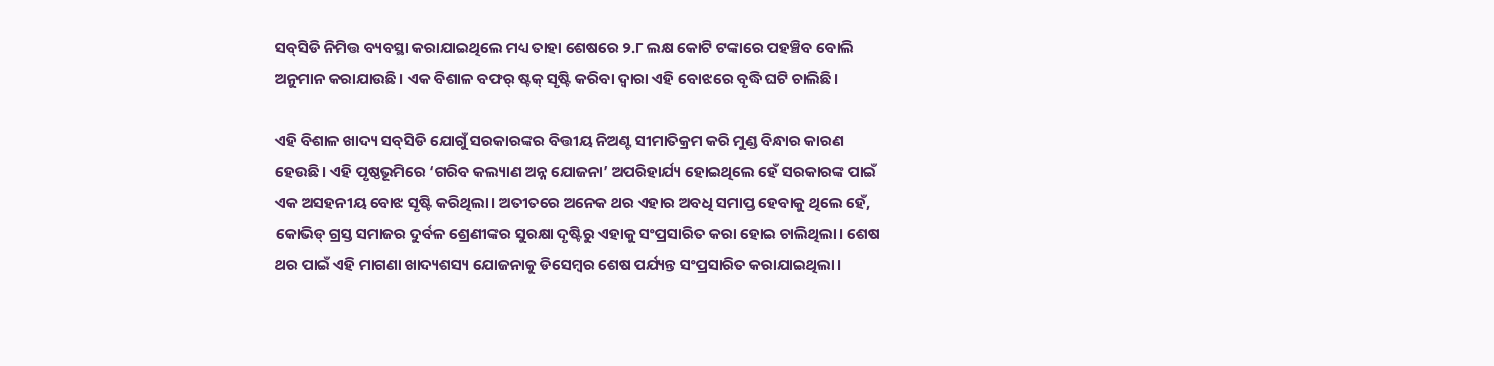ସବ୍‌ସିଡି ନିମିତ୍ତ ବ୍ୟବସ୍ଥା କରାଯାଇଥିଲେ ମଧ୍ୟ ତାହା ଶେଷରେ ୨.୮ ଲକ୍ଷ କୋଟି ଟଙ୍କାରେ ପହଞ୍ଚିବ ବୋଲି ଅନୁମାନ କରାଯାଉଛି। ଏକ ବିଶାଳ ବଫର୍‌ ଷ୍ଟକ୍‌ ସୃଷ୍ଟି କରିବା ଦ୍ବାରା ଏହି ବୋଝରେ ବୃଦ୍ଧି ଘଟି ଚାଲିଛି।

ଏହି ବିଶାଳ ଖାଦ୍ୟ ସବ୍‌ସିଡି ଯୋଗୁଁ ସରକାରଙ୍କର ବିତ୍ତୀୟ ନିଅଣ୍ଟ ସୀମାତିକ୍ରମ କରି ମୁଣ୍ଡ ବିନ୍ଧାର କାରଣ ହେଉଛି। ଏହି ପୃଷ୍ଠଭୂମିରେ ‘ଗରିବ କଲ୍ୟାଣ ଅନ୍ନ ଯୋଜନା’ ଅପରିହାର୍ଯ୍ୟ ହୋଇଥିଲେ ହେଁ ସରକାରଙ୍କ ପାଇଁ ଏକ ଅସହନୀୟ ବୋଝ ସୃଷ୍ଟି କରିଥିଲା। ଅତୀତରେ ଅନେକ ଥର ଏହାର ଅବଧି ସମାପ୍ତ ହେବାକୁ ଥିଲେ ହେଁ, କୋଭିଡ୍‌ ଗ୍ରସ୍ତ ସମାଜର ଦୁର୍ବଳ ଶ୍ରେଣୀଙ୍କର ସୁରକ୍ଷା ଦୃଷ୍ଟିରୁ ଏହାକୁ ସଂପ୍ରସାରିତ କରା ହୋଇ ଚାଲିଥିଲା। ଶେଷ ଥର ପାଇଁ ଏହି ମାଗଣା ଖାଦ୍ୟଶସ୍ୟ ଯୋଜନାକୁ ଡିସେମ୍ବର ଶେଷ ପର୍ଯ୍ୟନ୍ତ ସଂପ୍ରସାରିତ କରାଯାଇଥିଲା।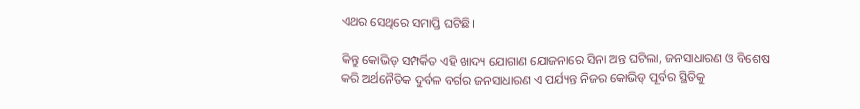ଏଥର ସେଥିରେ ସମାପ୍ତି ଘଟିଛି।

କିନ୍ତୁ କୋଭିଡ୍‌ ସମ୍ପର୍କିତ ଏହି ଖାଦ୍ୟ ଯୋଗାଣ ଯୋଜନାରେ ସିନା ଅନ୍ତ ଘଟିଲା, ଜନସାଧାରଣ ଓ ବିଶେଷ କରି ଅର୍ଥନୈତିକ ଦୁର୍ବଳ ବର୍ଗର ଜନସାଧାରଣ ଏ ପର୍ଯ୍ୟନ୍ତ ନିଜର କୋଭିଡ୍‌ ପୂର୍ବର ସ୍ଥିତିକୁ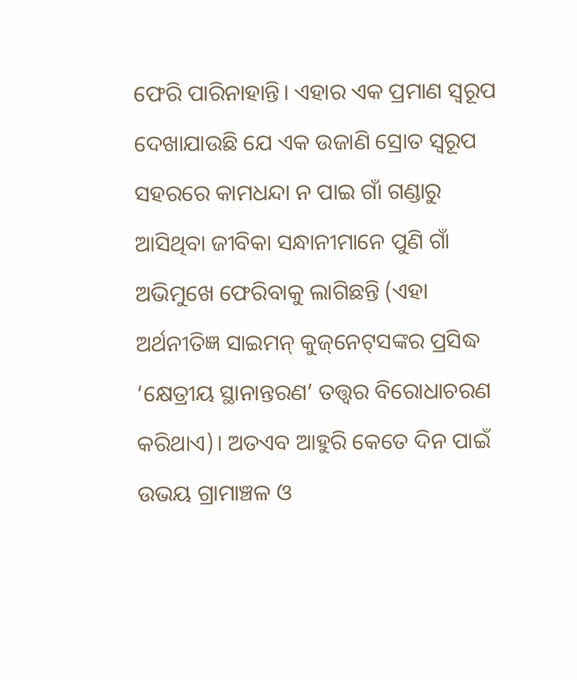ଫେରି ପାରିନାହାନ୍ତି। ଏହାର ଏକ ପ୍ରମାଣ ସ୍ବରୂପ ଦେଖାଯାଉଛି ଯେ ଏକ ଉଜାଣି ସ୍ରୋତ ସ୍ବରୂପ ସହରରେ କାମଧନ୍ଦା ନ ପାଇ ଗାଁ ଗଣ୍ଡାରୁ ଆସିଥିବା ଜୀବିକା ସନ୍ଧାନୀମାନେ ପୁଣି ଗାଁ ଅଭିମୁଖେ ଫେରିବାକୁ ଲାଗିଛନ୍ତି (ଏହା ଅର୍ଥନୀତିଜ୍ଞ ସାଇମନ୍‌ କୁଜ୍‌ନେଟ୍‌ସଙ୍କର ପ୍ରସିଦ୍ଧ ‘କ୍ଷେତ୍ରୀୟ ସ୍ଥାନାନ୍ତରଣ’ ତତ୍ତ୍ବର ବିରୋଧାଚରଣ କରିଥାଏ)। ଅତଏବ ଆହୁରି କେତେ ଦିନ ପାଇଁ ଉଭୟ ଗ୍ରାମାଞ୍ଚଳ ଓ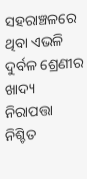ସହରାଞ୍ଚଳରେ ଥିବା ଏଭଳି ଦୁର୍ବଳ ଶ୍ରେଣୀର ଖାଦ୍ୟ ନିରାପତ୍ତା ନିଶ୍ଚିତ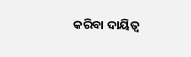କରିବା ଦାୟିତ୍ବ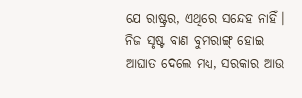ଯେ ରାଷ୍ଟ୍ରର, ଏଥିରେ ସନ୍ଦେହ ନାହିଁ। ନିଜ ସୃଷ୍ଟ ବାଣ ବୁମରାଙ୍ଗ୍‌ ହୋଇ ଆଘାତ ଦେଲେ ମଧ୍ୟ, ସରକାର ଆଉ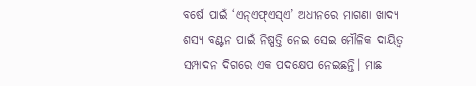ବର୍ଷେ ପାଇଁ ‘ଏନ୍‌ଏଫ୍‌ଏସ୍‌ଏ’ ଅଧୀନରେ ମାଗଣା ଖାଦ୍ୟ ଶସ୍ୟ ବଣ୍ଟନ ପାଇଁ ନିଷ୍ପତ୍ତି ନେଇ ସେଇ ମୌଳିକ ଦାୟିତ୍ବ ସମ୍ପାଦନ ଦିଗରେ ଏକ ପଦକ୍ଷେପ ନେଇଛନ୍ତି। ମାଛ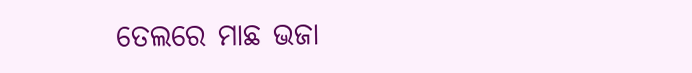ତେଲରେ ମାଛ ଭଜା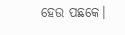ହେଉ ପଛକେ।